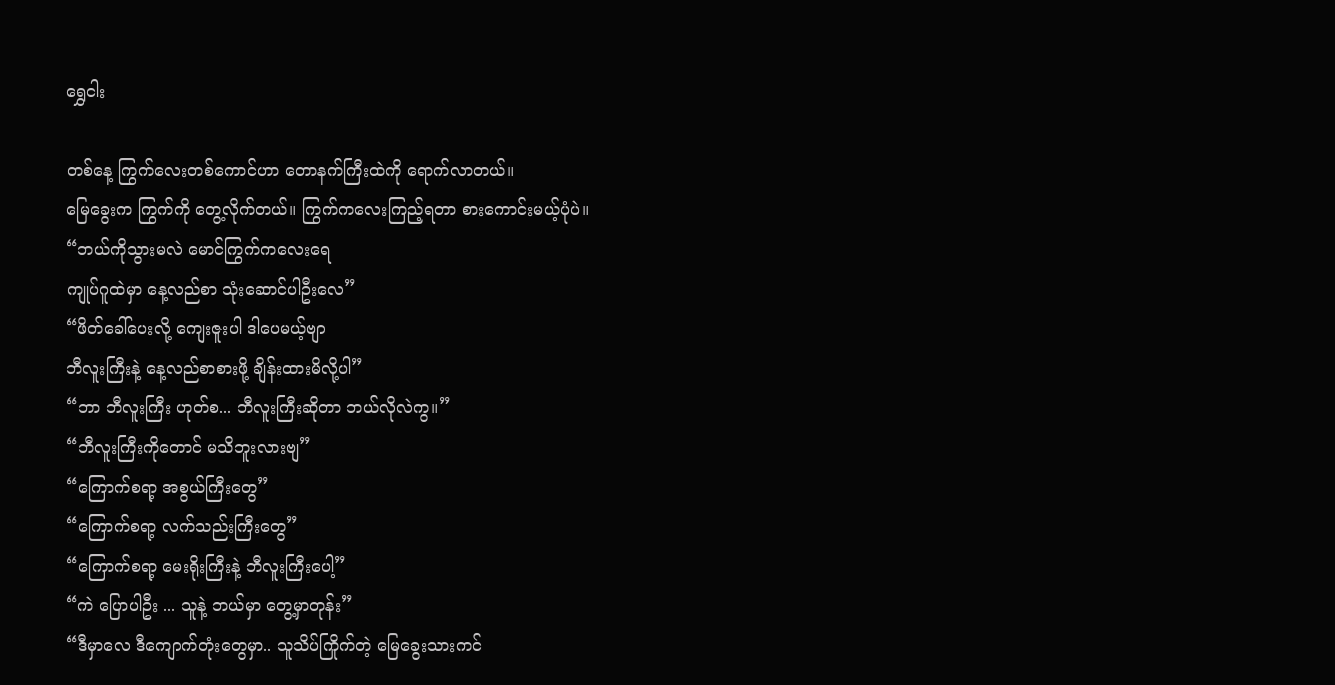ရွှေငါး

တစ်နေ့ ကြွက်လေးတစ်ကောင်ဟာ တောနက်ကြီးထဲကို ရောက်လာတယ်။
မြေခွေးက ကြွက်ကို တွေ့လိုက်တယ်။ ကြွက်ကလေးကြည့်ရတာ စားကောင်းမယ့်ပုံပဲ။
“ဘယ်ကိုသွားမလဲ မောင်ကြွက်ကလေးရေ
ကျုပ်ဂူထဲမှာ နေ့လည်စာ သုံးဆောင်ပါဦးလေ”
“ဖိတ်ခေါ်ပေးလို့ ကျေးဇူးပါ ဒါပေမယ့်ဗျာ
ဘီလူးကြီးနဲ့ နေ့လည်စာစားဖို့ ချိန်းထားမိလို့ပါ”
“ဘာ ဘီလူးကြီး ဟုတ်စ... ဘီလူးကြီးဆိုတာ ဘယ်လိုလဲကွ။”
“ဘီလူးကြီးကိုတောင် မသိဘူးလားဗျ”
“ကြောက်စရာ့ အစွယ်ကြီးတွေ”
“ကြောက်စရာ့ လက်သည်းကြီးတွေ”
“ကြောက်စရာ့ မေးရိုးကြီးနဲ့ ဘီလူးကြီးပေါ့”
“ကဲ ပြောပါဦး ... သူနဲ့ ဘယ်မှာ တွေ့မှာတုန်း”
“ဒီမှာလေ ဒီကျောက်တုံးတွေမှာ.. သူသိပ်ကြိုက်တဲ့ မြေခွေးသားကင်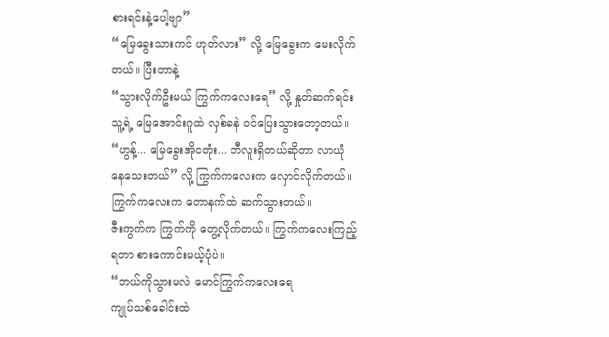စားရင်းနဲ့ပေါ့ဗျာ”
“မြေခွေးသားကင် ဟုတ်လား” လို့ မြေခွေးက မေးလိုက်တယ်။ ပြီးတာနဲ့
“သွားလိုက်ဦးမယ် ကြွက်ကလေးရေ” လို့ နှုတ်ဆက်ရင်း သူ့ရဲ့ မြေအောင်းဂူထဲ လှစ်ခနဲ ဝင်ပြေးသွားတော့တယ်။
“ဟွန့်... မြေခွေးအိုငတုံး... ဘီလူးရှိတယ်ဆိုတာ လာယုံနေသေးတယ်” လို့ ကြွက်ကလေးက လှောင်လိုက်တယ်။
ကြွက်ကလေးက တောနက်ထဲ ဆက်သွားတယ်။
ဇီးကွက်က ကြွက်ကို တွေ့လိုက်တယ်။ ကြွက်ကလေးကြည့်ရတာ စားကောင်းမယ့်ပုံပဲ။
“ဘယ်ကိုသွားမလဲ မောင်ကြွက်ကလေးရေ
ကျုပ်သစ်ခေါင်းထဲ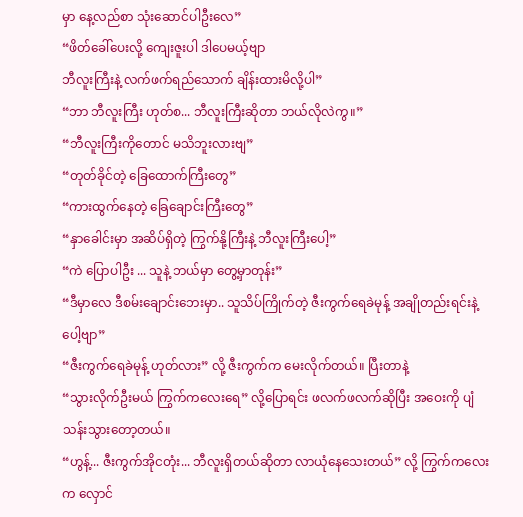မှာ နေ့လည်စာ သုံးဆောင်ပါဦးလေ”
“ဖိတ်ခေါ်ပေးလို့ ကျေးဇူးပါ ဒါပေမယ့်ဗျာ
ဘီလူးကြီးနဲ့ လက်ဖက်ရည်သောက် ချိန်းထားမိလို့ပါ”
“ဘာ ဘီလူးကြီး ဟုတ်စ... ဘီလူးကြီးဆိုတာ ဘယ်လိုလဲကွ။”
“ဘီလူးကြီးကိုတောင် မသိဘူးလားဗျ”
“တုတ်ခိုင်တဲ့ ခြေထောက်ကြီးတွေ”
“ကားထွက်နေတဲ့ ခြေချောင်းကြီးတွေ”
“နှာခေါင်းမှာ အဆိပ်ရှိတဲ့ ကြွက်နို့ကြီးနဲ့ ဘီလူးကြီးပေါ့”
“ကဲ ပြောပါဦး ... သူနဲ့ ဘယ်မှာ တွေ့မှာတုန်း”
“ဒီမှာလေ ဒီစမ်းချောင်းဘေးမှာ.. သူသိပ်ကြိုက်တဲ့ ဇီးကွက်ရေခဲမုန့် အချိုတည်းရင်းနဲ့ပေါ့ဗျာ”
“ဇီးကွက်ရေခဲမုန့် ဟုတ်လား” လို့ ဇီးကွက်က မေးလိုက်တယ်။ ပြီးတာနဲ့
“သွားလိုက်ဦးမယ် ကြွက်ကလေးရေ” လို့ပြောရင်း ဖလက်ဖလက်ဆိုပြီး အဝေးကို ပျံသန်းသွားတော့တယ်။
“ဟွန့်... ဇီးကွက်အိုငတုံး... ဘီလူးရှိတယ်ဆိုတာ လာယုံနေသေးတယ်” လို့ ကြွက်ကလေးက လှောင်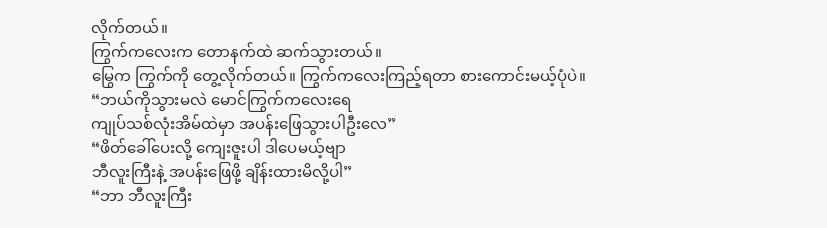လိုက်တယ်။
ကြွက်ကလေးက တောနက်ထဲ ဆက်သွားတယ်။
မြွေက ကြွက်ကို တွေ့လိုက်တယ်။ ကြွက်ကလေးကြည့်ရတာ စားကောင်းမယ့်ပုံပဲ။
“ဘယ်ကိုသွားမလဲ မောင်ကြွက်ကလေးရေ
ကျုပ်သစ်လုံးအိမ်ထဲမှာ အပန်းဖြေသွားပါဦးလေ”
“ဖိတ်ခေါ်ပေးလို့ ကျေးဇူးပါ ဒါပေမယ့်ဗျာ
ဘီလူးကြီးနဲ့ အပန်းဖြေဖို့ ချိန်းထားမိလို့ပါ”
“ဘာ ဘီလူးကြီး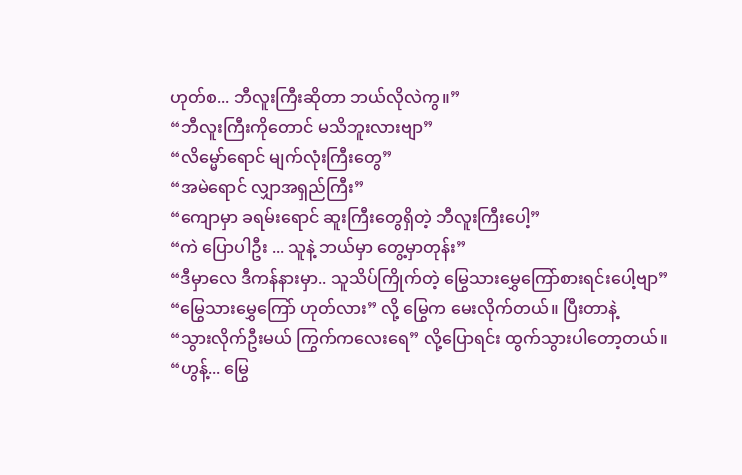ဟုတ်စ... ဘီလူးကြီးဆိုတာ ဘယ်လိုလဲကွ။”
“ဘီလူးကြီးကိုတောင် မသိဘူးလားဗျာ”
“လိမ္မော်ရောင် မျက်လုံးကြီးတွေ”
“အမဲရောင် လျှာအရှည်ကြီး”
“ကျောမှာ ခရမ်းရောင် ဆူးကြီးတွေရှိတဲ့ ဘီလူးကြီးပေါ့”
“ကဲ ပြောပါဦး ... သူနဲ့ ဘယ်မှာ တွေ့မှာတုန်း”
“ဒီမှာလေ ဒီကန်နားမှာ.. သူသိပ်ကြိုက်တဲ့ မြွေသားမွှေကြော်စားရင်းပေါ့ဗျာ”
“မြွေသားမွှေကြော် ဟုတ်လား” လို့ မြွေက မေးလိုက်တယ်။ ပြီးတာနဲ့
“သွားလိုက်ဦးမယ် ကြွက်ကလေးရေ” လို့ပြောရင်း ထွက်သွားပါတော့တယ်။
“ဟွန့်... မြွေ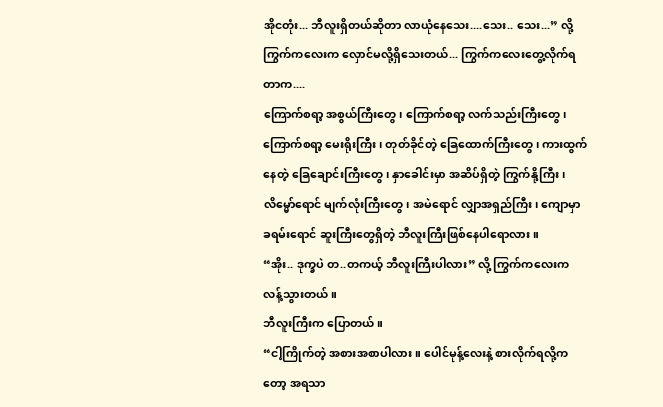အိုငတုံး... ဘီလူးရှိတယ်ဆိုတာ လာယုံနေသေး....သေး.. သေး...” လို့ ကြွက်ကလေးက လှောင်မလို့ရှိသေးတယ်... ကြွက်ကလေးတွေ့လိုက်ရတာက....
ကြောက်စရာ့ အစွယ်ကြီးတွေ၊ ကြောက်စရာ့ လက်သည်းကြီးတွေ၊ ကြောက်စရာ့ မေးရိုးကြီး၊ တုတ်ခိုင်တဲ့ ခြေထောက်ကြီးတွေ၊ ကားထွက်နေတဲ့ ခြေချောင်းကြီးတွေ၊ နှာခေါင်းမှာ အဆိပ်ရှိတဲ့ ကြွက်နို့ကြီး၊ လိမ္မော်ရောင် မျက်လုံးကြီးတွေ၊ အမဲရောင် လျှာအရှည်ကြီး၊ ကျောမှာ ခရမ်းရောင် ဆူးကြီးတွေရှိတဲ့ ဘီလူးကြီးဖြစ်နေပါရောလား။
“အိုး.. ဒုက္ခပဲ တ..တကယ့် ဘီလူးကြီးပါလား” လို့ ကြွက်ကလေးက လန့်သွားတယ်။
ဘီလူးကြီးက ပြောတယ်။
“ငါ့ကြိုက်တဲ့ အစားအစာပါလား။ ပေါင်မုန့်လေးနဲ့ စားလိုက်ရလို့ကတော့ အရသာ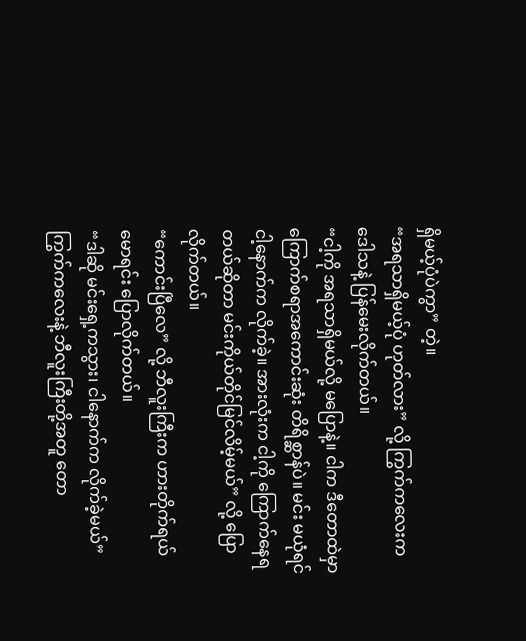ရှိမယ့်ပုံပဲကွာ” တဲ့။
“အရသာရှိမယ့်ပုံ ဟုတ်လား” လို့ ကြွက်ကလေးက ဒေါသနဲ့ ပြန်မေးလိုက်တယ်။
“ငါ့ကို အရသာရှိမယ်လို့ မပြောနဲ့။ ငါက ဒီတောထဲမှာ ကြောက်စရာအကောင်းဆုံး တိရိစ္ဆာန်ပဲ။ မင်း မယုံရင် ငါ့နောက်က လိုက်ခဲ့။ အားလုံးက ငါ့ကို ကြောက်နေရတယ်ဆိုတာ မင်းကိုယ်တိုင်မြင်လိမ့်မယ်” လို့ ပြောလိုက်တယ်။
“ကောင်းပြီလေ” လို့ ဘီလူးကြီးက ဟားတိုက်ရယ်မောရင်း ပြောလိုက်တယ်။
“ဒါဆို မင်းရှေ့ကသွား၊ ငါနောက်က လိုက်ခဲ့မယ်”
ကြွက်ကလေးနဲ့ ဘီလူးကြီးတို့အတူ တော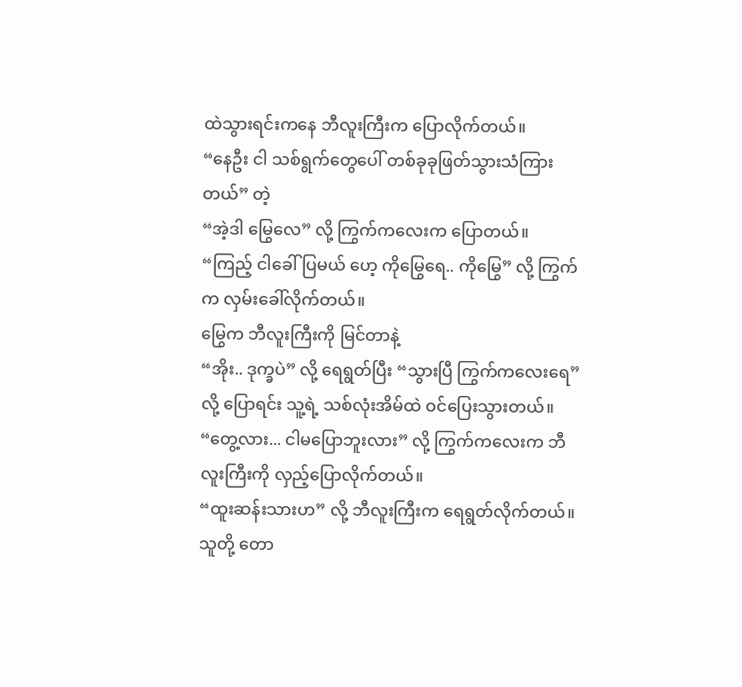ထဲသွားရင်းကနေ ဘီလူးကြီးက ပြောလိုက်တယ်။
“နေဦး ငါ သစ်ရွက်တွေပေါ် တစ်ခုခုဖြတ်သွားသံကြားတယ်” တဲ့
“အဲ့ဒါ မြွေလေ” လို့ ကြွက်ကလေးက ပြောတယ်။
“ကြည့် ငါခေါ်ပြမယ် ဟေ့ ကိုမြွေရေ.. ကိုမြွေ” လို့ ကြွက်က လှမ်းခေါ်လိုက်တယ်။
မြွေက ဘီလူးကြီးကို မြင်တာနဲ့
“အိုး.. ဒုက္ခပဲ” လို့ ရေရွတ်ပြီး “သွားပြီ ကြွက်ကလေးရေ” လို့ ပြောရင်း သူ့ရဲ့ သစ်လုံးအိမ်ထဲ ဝင်ပြေးသွားတယ်။
“တွေ့လား... ငါမပြောဘူးလား” လို့ ကြွက်ကလေးက ဘီလူးကြီးကို လှည့်ပြောလိုက်တယ်။
“ထူးဆန်းသားဟ” လို့ ဘီလူးကြီးက ရေရွတ်လိုက်တယ်။
သူတို့ တော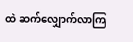ထဲ ဆက်လျှောက်လာကြ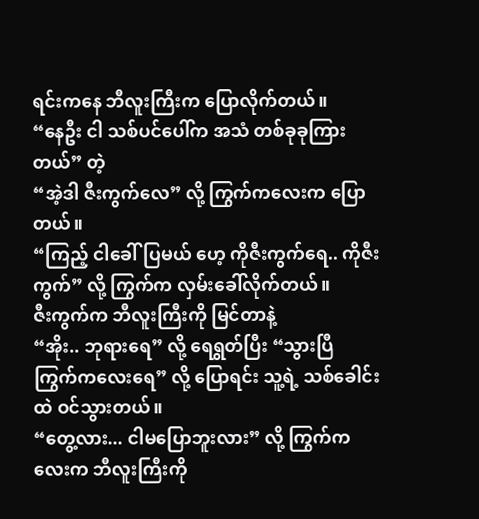ရင်းကနေ ဘီလူးကြီးက ပြောလိုက်တယ်။
“နေဦး ငါ သစ်ပင်ပေါ်က အသံ တစ်ခုခုကြားတယ်” တဲ့
“အဲ့ဒါ ဇီးကွက်လေ” လို့ ကြွက်ကလေးက ပြောတယ်။
“ကြည့် ငါခေါ်ပြမယ် ဟေ့ ကိုဇီးကွက်ရေ.. ကိုဇီးကွက်” လို့ ကြွက်က လှမ်းခေါ်လိုက်တယ်။
ဇီးကွက်က ဘီလူးကြီးကို မြင်တာနဲ့
“အိုး.. ဘုရားရေ” လို့ ရေရွတ်ပြီး “သွားပြီ ကြွက်ကလေးရေ” လို့ ပြောရင်း သူ့ရဲ့ သစ်ခေါင်းထဲ ဝင်သွားတယ်။
“တွေ့လား... ငါမပြောဘူးလား” လို့ ကြွက်ကလေးက ဘီလူးကြီးကို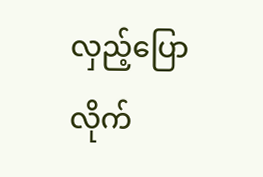လှည့်ပြောလိုက်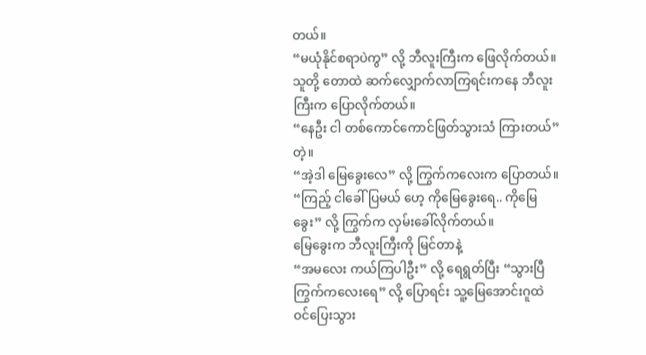တယ်။
“မယုံနိုင်စရာပဲကွ” လို့ ဘီလူးကြီးက ဖြေလိုက်တယ်။
သူတို့ တောထဲ ဆက်လျှောက်လာကြရင်းကနေ ဘီလူးကြီးက ပြောလိုက်တယ်။
“နေဦး ငါ တစ်ကောင်ကောင်ဖြတ်သွားသံ ကြားတယ်” တဲ့။
“အဲ့ဒါ မြေခွေးလေ” လို့ ကြွက်ကလေးက ပြောတယ်။
“ကြည့် ငါခေါ်ပြမယ် ဟေ့ ကိုမြေခွေးရေ.. ကိုမြေခွေး” လို့ ကြွက်က လှမ်းခေါ်လိုက်တယ်။
မြေခွေးက ဘီလူးကြီးကို မြင်တာနဲ့
“အမလေး ကယ်ကြပါဦး” လို့ ရေရွတ်ပြီး “သွားပြီ ကြွက်ကလေးရေ” လို့ ပြောရင်း သူ့မြေအောင်းဂူထဲ ဝင်ပြေးသွား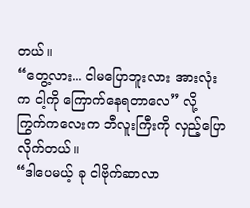တယ်။
“တွေ့လား... ငါမပြောဘူးလား အားလုံးက ငါ့ကို ကြောက်နေရတာလေ” လို့ ကြွက်ကလေးက ဘီလူးကြီးကို လှည့်ပြောလိုက်တယ်။
“ဒါပေမယ့် ခု ငါဗိုက်ဆာလာ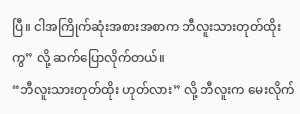ပြီ။ ငါအကြိုက်ဆုံးအစားအစာက ဘီလူးသားတုတ်ထိုးကွ” လို့ ဆက်ပြောလိုက်တယ်။
“ဘီလူးသားတုတ်ထိုး ဟုတ်လား” လို့ ဘီလူးက မေးလိုက်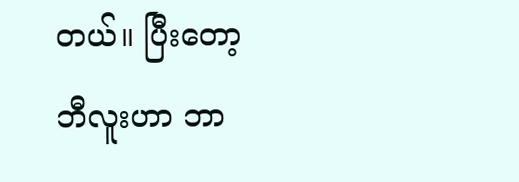တယ်။ ပြီးတော့ ဘီလူးဟာ ဘာ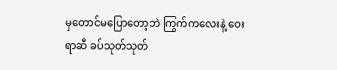မှတောင်မပြောတော့ဘဲ ကြွက်ကလေးနဲ့ ဝေးရာဆီ ခပ်သုတ်သုတ်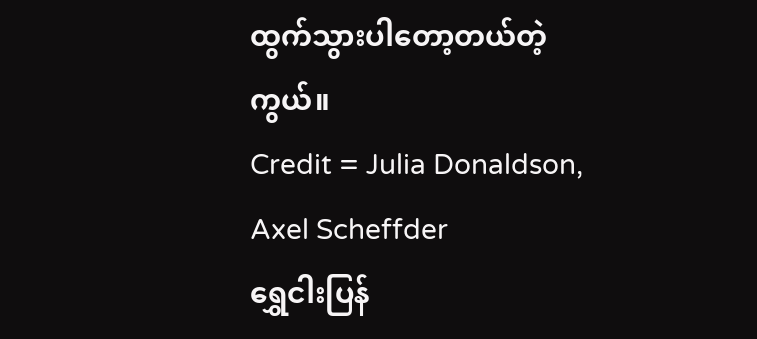ထွက်သွားပါတော့တယ်တဲ့ကွယ်။
Credit = Julia Donaldson, Axel Scheffder
ရွှေငါးပြန်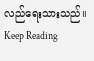လည်ရေးသားသည်။
Keep Reading